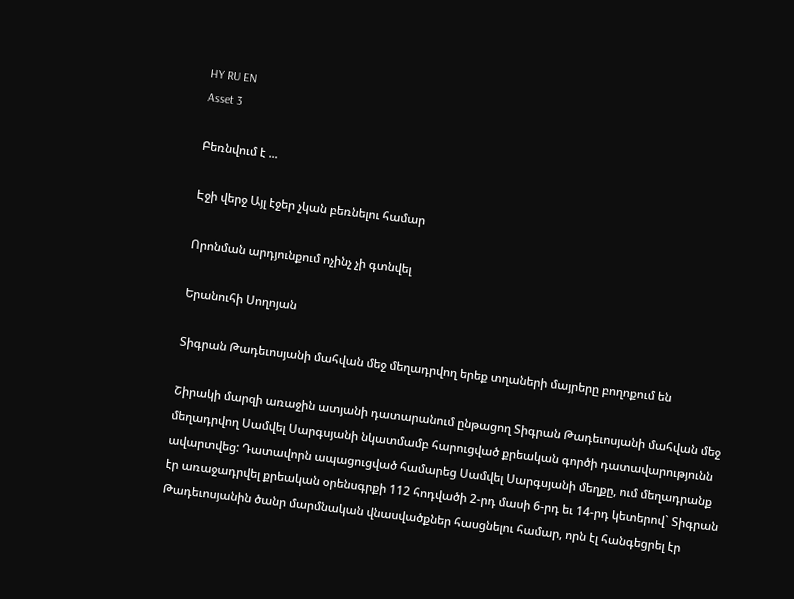HY RU EN
Asset 3

Բեռնվում է ...

Էջի վերջ Այլ էջեր չկան բեռնելու համար

Որոնման արդյունքում ոչինչ չի գտնվել

Երանուհի Սողոյան

Տիգրան Թադեւոսյանի մահվան մեջ մեղադրվող երեք տղաների մայրերը բողոքում են

Շիրակի մարզի առաջին ատյանի դատարանում ընթացող Տիգրան Թադեւոսյանի մահվան մեջ մեղադրվող Սամվել Սարգսյանի նկատմամբ հարուցված քրեական գործի դատավարությունն ավարտվեց: Դատավորն ապացուցված համարեց Սամվել Սարգսյանի մեղքը, ում մեղադրանք էր առաջադրվել քրեական օրենսգրքի 112 հոդվածի 2-րդ մասի 6-րդ եւ 14-րդ կետերով` Տիգրան Թադեւոսյանին ծանր մարմնական վնասվածքներ հասցնելու համար, որն էլ հանգեցրել էր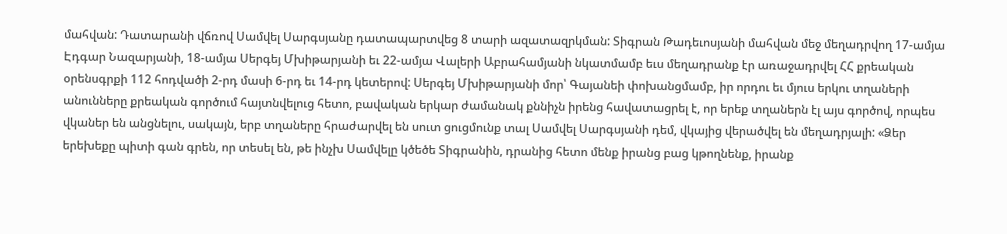մահվան: Դատարանի վճռով Սամվել Սարգսյանը դատապարտվեց 8 տարի ազատազրկման: Տիգրան Թադեւոսյանի մահվան մեջ մեղադրվող 17-ամյա Էդգար Նազարյանի, 18-ամյա Սերգեյ Մխիթարյանի եւ 22-ամյա Վալերի Աբրահամյանի նկատմամբ եւս մեղադրանք էր առաջադրվել ՀՀ քրեական օրենսգրքի 112 հոդվածի 2-րդ մասի 6-րդ եւ 14-րդ կետերով: Սերգեյ Մխիթարյանի մոր՝ Գայանեի փոխանցմամբ, իր որդու եւ մյուս երկու տղաների անունները քրեական գործում հայտնվելուց հետո, բավական երկար ժամանակ քննիչն իրենց հավատացրել է, որ երեք տղաներն էլ այս գործով, որպես վկաներ են անցնելու, սակայն, երբ տղաները հրաժարվել են սուտ ցուցմունք տալ Սամվել Սարգսյանի դեմ, վկայից վերածվել են մեղադրյալի: «Ձեր երեխեքը պիտի գան գրեն, որ տեսել են, թե ինչխ Սամվելը կծեծե Տիգրանին, դրանից հետո մենք իրանց բաց կթողնենք, իրանք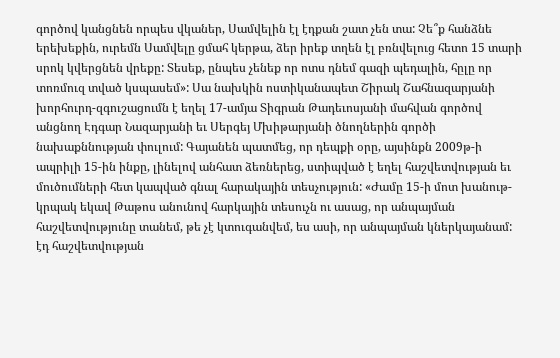գործով կանցնեն որպես վկաներ, Սամվելին էլ էդքան շատ չեն տա: Չե՞ք հանձնե երեխեքին, ուրեմն Սամվելը ցմահ կերթա, ձեր իրեք տղեն էլ բռնվելուց հետո 15 տարի սրոկ կվերցնեն վրեքը: Տեսեք, ընպես չենեք որ ոտս դնեմ գազի պեդալին, հըլը որ տոռմուզ տված կսպասեմ»: Սա նախկին ոստիկանապետ Շիրակ Շահնազարյանի խորհուրդ-զգուշացումն է եղել 17-ամյա Տիգրան Թադեւոսյանի մահվան գործով անցնող Էդգար Նազարյանի եւ Սերգեյ Մխիթարյանի ծնողներին գործի նախաքննության փուլում: Գայանեն պատմեց, որ դեպքի օրը, այսինքն 2009թ-ի ապրիլի 15-ին ինքը, լինելով անհատ ձեռներեց, ստիպված է եղել հաշվետվության եւ մուծումների հետ կապված գնալ հարակային տեսչություն: «Ժամը 15-ի մոտ խանութ-կրպակ եկավ Թաթոս անունով հարկային տեսուչն ու ասաց, որ անպայման հաշվետվությունը տանեմ, թե չէ կտուգանվեմ, ես ասի, որ անպայման կներկայանամ: էդ հաշվետվության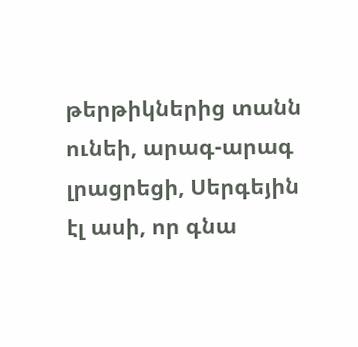թերթիկներից տանն ունեի, արագ-արագ լրացրեցի, Սերգեյին էլ ասի, որ գնա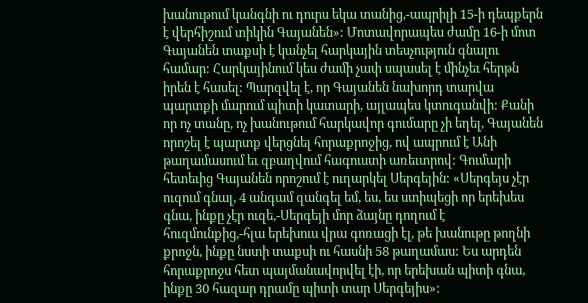խանութում կանգնի ու դուրս եկա տանից,-ապրիլի 15-ի դեպքերն է վերհիշում տիկին Գայանեն»: Մոտավորապես ժամը 16-ի մոտ Գայանեն տաքսի է կանչել հարկային տեսչություն գնալու համար: Հարկայինում կես ժամի չափ սպասել է մինչեւ հերթն իրեն է հասել: Պարզվել է, որ Գայանեն նախորդ տարվա պարտքի մարում պիտի կատարի, այլապես կտուգանվի: Քանի որ ոչ տանը, ոչ խանութում հարկավոր գումարը չի եղել, Գայանեն որոշել է պարտք վերցնել հորաքրոջից, ով ապրում է Անի թաղամասում եւ զբաղվում հագուստի առեւտրով: Գումարի հետեւից Գայանեն որոշում է ուղարկել Սերգեյին: «Սերգեյս չէր ուզում գնալ, 4 անգամ զանգել եմ, ես, ես ստիպեցի որ երեխես գնա, ինքը չէր ուզե,-Սերգեյի մոր ձայնը դողում է հուզմունքից,-հլա երեխուս վրա գոռացի էլ, թե խանութը թողնի քրոջն, ինքը նստի տաքսի ու հասնի 58 թաղամաս: Ես արդեն հորաքրոջս հետ պայմանավորվել էի, որ երեխան պիտի գնա, ինքը 30 հազար դրամը պիտի տար Սերգեյիս»: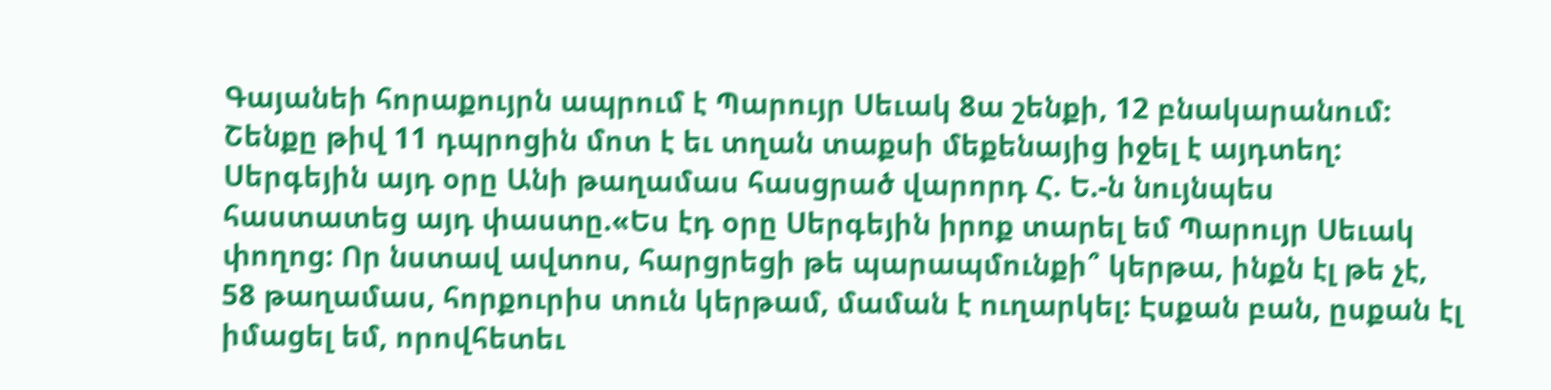Գայանեի հորաքույրն ապրում է Պարույր Սեւակ 8ա շենքի, 12 բնակարանում: Շենքը թիվ 11 դպրոցին մոտ է եւ տղան տաքսի մեքենայից իջել է այդտեղ: Սերգեյին այդ օրը Անի թաղամաս հասցրած վարորդ Հ. Ե.-ն նույնպես հաստատեց այդ փաստը.«Ես էդ օրը Սերգեյին իրոք տարել եմ Պարույր Սեւակ փողոց: Որ նստավ ավտոս, հարցրեցի թե պարապմունքի՞ կերթա, ինքն էլ թե չէ, 58 թաղամաս, հորքուրիս տուն կերթամ, մաման է ուղարկել: Էսքան բան, ըսքան էլ իմացել եմ, որովհետեւ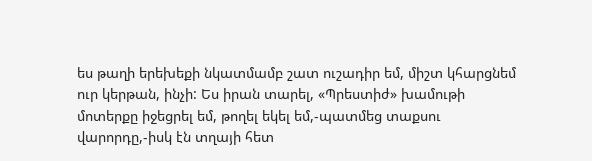ես թաղի երեխեքի նկատմամբ շատ ուշադիր եմ, միշտ կհարցնեմ ուր կերթան, ինչի: Ես իրան տարել, «Պրեստիժ» խամութի մոտերքը իջեցրել եմ, թողել եկել եմ,-պատմեց տաքսու վարորդը,-իսկ էն տղայի հետ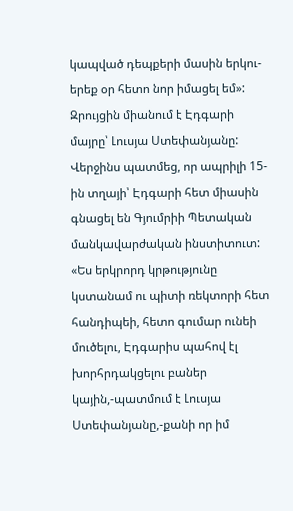կապված դեպքերի մասին երկու-երեք օր հետո նոր իմացել եմ»: Զրույցին միանում է Էդգարի մայրը՝ Լուսյա Ստեփանյանը: Վերջինս պատմեց, որ ապրիլի 15-ին տղայի՝ Էդգարի հետ միասին գնացել են Գյումրիի Պետական մանկավարժական ինստիտուտ: «Ես երկրորդ կրթությունը կստանամ ու պիտի ռեկտորի հետ հանդիպեի, հետո գումար ունեի մուծելու, Էդգարիս պահով էլ խորհրդակցելու բաներ կային,-պատմում է Լուսյա Ստեփանյանը,-քանի որ իմ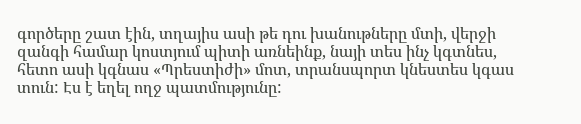գործերը շատ էին, տղայիս ասի թե դու խանութները մտի, վերջի զանգի համար կոստյում պիտի առնեինք, նայի տես ինչ կգտնես, հետո ասի կգնաս «Պրեստիժի» մոտ, տրանսպորտ կնեստես կգաս տուն: Էս է եղել ողջ պատմությունը: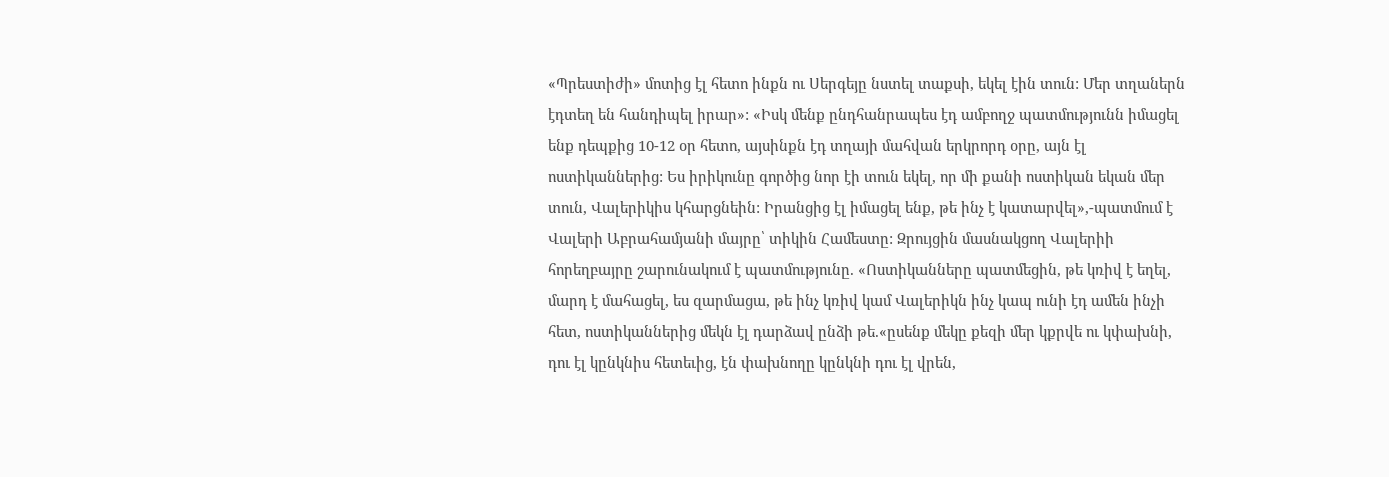«Պրեստիժի» մոտից էլ հետո ինքն ու Սերգեյը նստել տաքսի, եկել էին տուն: Մեր տղաներն էդտեղ են հանդիպել իրար»: «Իսկ մենք ընդհանրապես էդ ամբողջ պատմությունն իմացել ենք դեպքից 10-12 օր հետո, այսինքն էդ տղայի մահվան երկրորդ օրը, այն էլ ոստիկաններից: Ես իրիկունը գործից նոր էի տուն եկել, որ մի քանի ոստիկան եկան մեր տուն, Վալերիկիս կհարցնեին: Իրանցից էլ իմացել ենք, թե ինչ է կատարվել»,-պատմում է Վալերի Աբրահամյանի մայրը՝ տիկին Համեստը: Զրույցին մասնակցող Վալերիի հորեղբայրը շարունակում է պատմությունը. «Ոստիկանները պատմեցին, թե կռիվ է եղել, մարդ է մահացել, ես զարմացա, թե ինչ կռիվ կամ Վալերիկն ինչ կապ ունի էդ ամեն ինչի հետ, ոստիկաններից մեկն էլ դարձավ ընձի թե.«ըսենք մեկը քեզի մեր կքրվե ու կփախնի, դու էլ կընկնիս հետեւից, էն փախնողը կընկնի դու էլ վրեն,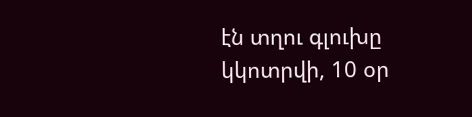էն տղու գլուխը կկոտրվի, 10 օր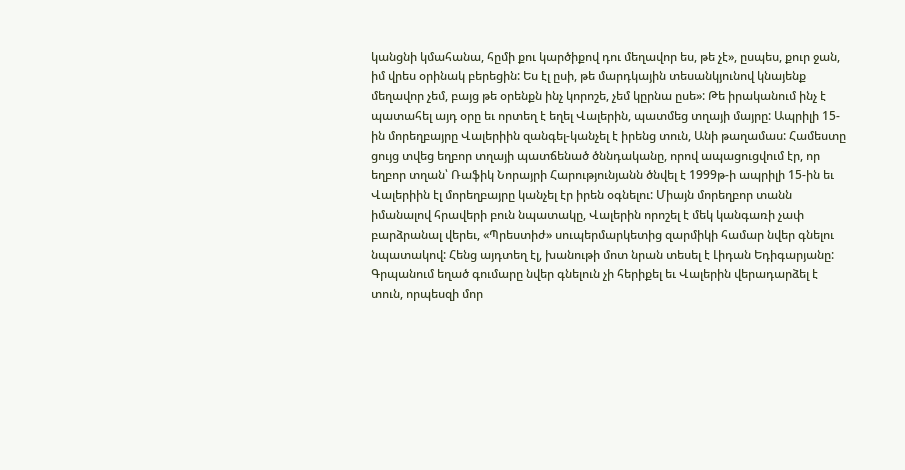կանցնի կմահանա, հըմի քու կարծիքով դու մեղավոր ես, թե չէ», ըսպես, քուր ջան, իմ վրես օրինակ բերեցին: Ես էլ ըսի, թե մարդկային տեսանկյունով կնայենք մեղավոր չեմ, բայց թե օրենքն ինչ կորոշե, չեմ կըրնա ըսե»: Թե իրականում ինչ է պատահել այդ օրը եւ որտեղ է եղել Վալերին, պատմեց տղայի մայրը: Ապրիլի 15-ին մորեղբայրը Վալերիին զանգել-կանչել է իրենց տուն, Անի թաղամաս: Համեստը ցույց տվեց եղբոր տղայի պատճենած ծննդականը, որով ապացուցվում էր, որ եղբոր տղան՝ Ռաֆիկ Նորայրի Հարությունյանն ծնվել է 1999թ-ի ապրիլի 15-ին եւ Վալերիին էլ մորեղբայրը կանչել էր իրեն օգնելու: Միայն մորեղբոր տանն իմանալով հրավերի բուն նպատակը, Վալերին որոշել է մեկ կանգառի չափ բարձրանալ վերեւ, «Պրեստիժ» սուպերմարկետից զարմիկի համար նվեր գնելու նպատակով: Հենց այդտեղ էլ, խանութի մոտ նրան տեսել է Լիդան Եդիգարյանը: Գրպանում եղած գումարը նվեր գնելուն չի հերիքել եւ Վալերին վերադարձել է տուն, որպեսզի մոր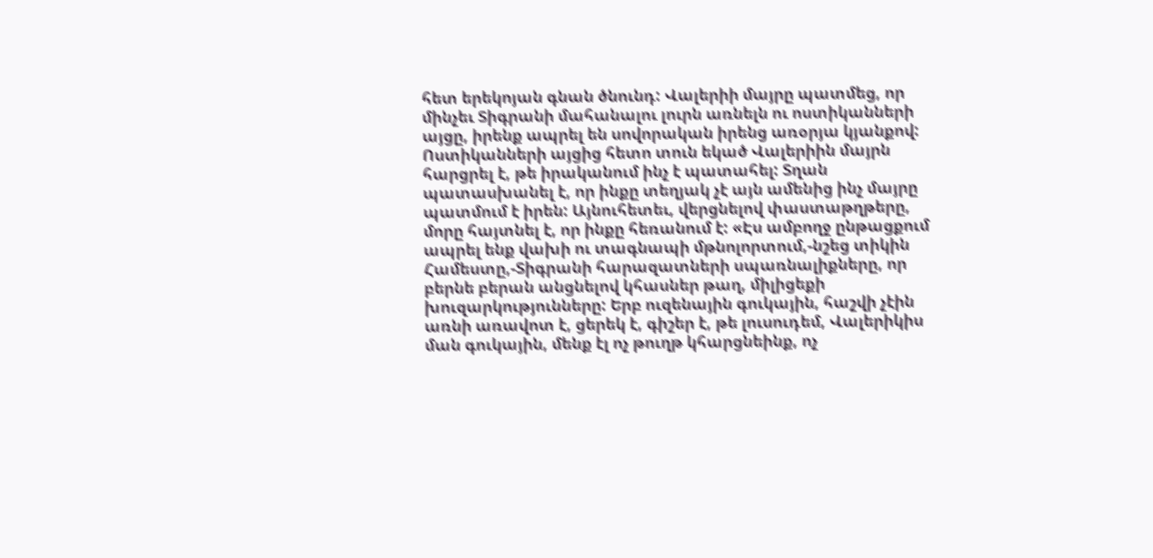հետ երեկոյան գնան ծնունդ: Վալերիի մայրը պատմեց, որ մինչեւ Տիգրանի մահանալու լուրն առնելն ու ոստիկանների այցը, իրենք ապրել են սովորական իրենց առօրյա կյանքով: Ոստիկանների այցից հետո տուն եկած Վալերիին մայրն հարցրել է, թե իրականում ինչ է պատահել: Տղան պատասխանել է, որ ինքը տեղյակ չէ այն ամենից ինչ մայրը պատմում է իրեն: Այնուհետեւ, վերցնելով փաստաթղթերը, մորը հայտնել է, որ ինքը հեռանում է: «Էս ամբողջ ընթացքում ապրել ենք վախի ու տագնապի մթնոլորտում,-նշեց տիկին Համեստը,-Տիգրանի հարազատների սպառնալիքները, որ բերնե բերան անցնելով կհասներ թաղ, միլիցեքի խուզարկությունները: Երբ ուզենային գուկային, հաշվի չէին առնի առավոտ է, ցերեկ է, գիշեր է, թե լուսուդեմ, Վալերիկիս ման գուկային, մենք էլ ոչ թուղթ կհարցնեինք, ոչ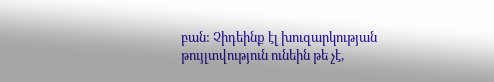բան: Չիդեինք էլ խուզարկության թույլտվություն ունեին թե չէ,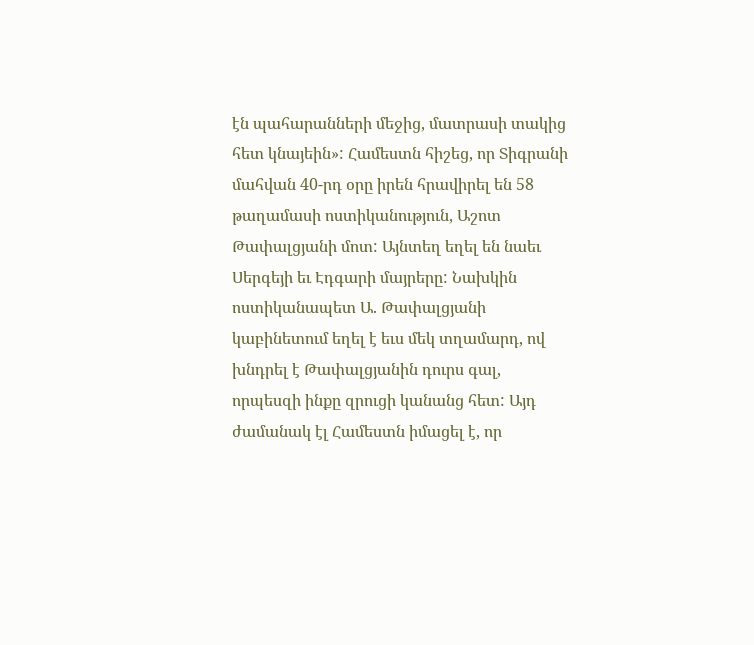էն պահարանների մեջից, մատրասի տակից հետ կնայեին»: Համեստն հիշեց, որ Տիգրանի մահվան 40-րդ օրը իրեն հրավիրել են 58 թաղամասի ոստիկանություն, Աշոտ Թափալցյանի մոտ: Այնտեղ եղել են նաեւ Սերգեյի եւ Էդգարի մայրերը: Նախկին ոստիկանապետ Ա. Թափալցյանի կաբինետում եղել է եւս մեկ տղամարդ, ով խնդրել է Թափալցյանին դուրս գալ, որպեսզի ինքը զրուցի կանանց հետ: Այդ ժամանակ էլ Համեստն իմացել է, որ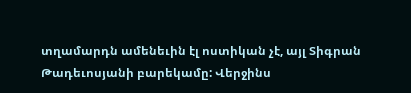տղամարդն ամենեւին էլ ոստիկան չէ, այլ Տիգրան Թադեւոսյանի բարեկամը: Վերջինս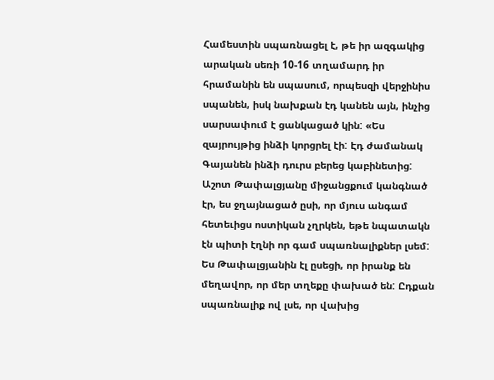Համեստին սպառնացել է, թե իր ազգակից արական սեռի 10-16 տղամարդ իր հրամանին են սպասում, որպեսզի վերջինիս սպանեն, իսկ նախքան էդ կանեն այն, ինչից սարսափում է ցանկացած կին: «Ես զայրույթից ինձի կորցրել էի: Էդ ժամանակ Գայանեն ինձի դուրս բերեց կաբինետից: Աշոտ Թափալցյանը միջանցքում կանգնած էր, ես ջղայնացած ըսի, որ մյուս անգամ հետեւիցս ոստիկան չղրկեն, եթե նպատակն էն պիտի էղնի որ գամ սպառնալիքներ լսեմ: Ես Թափալցյանին էլ ըսեցի, որ իրանք են մեղավոր, որ մեր տղեքը փախած են: Ըդքան սպառնալիք ով լսե, որ վախից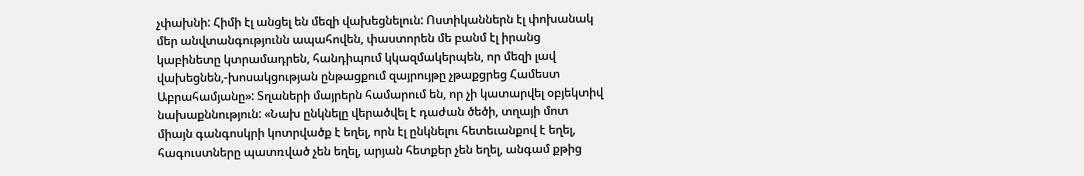չփախնի: Հիմի էլ անցել են մեզի վախեցնելուն: Ոստիկաններն էլ փոխանակ մեր անվտանգությունն ապահովեն, փաստորեն մե բանմ էլ իրանց կաբինետը կտրամադրեն, հանդիպում կկազմակերպեն, որ մեզի լավ վախեցնեն,-խոսակցության ընթացքում զայրույթը չթաքցրեց Համեստ Աբրահամյանը»: Տղաների մայրերն համարում են, որ չի կատարվել օբյեկտիվ նախաքննություն: «Նախ ընկնելը վերածվել է դաժան ծեծի, տղայի մոտ միայն գանգոսկրի կոտրվածք է եղել, որն էլ ընկնելու հետեւանքով է եղել, հագուստները պատռված չեն եղել, արյան հետքեր չեն եղել, անգամ քթից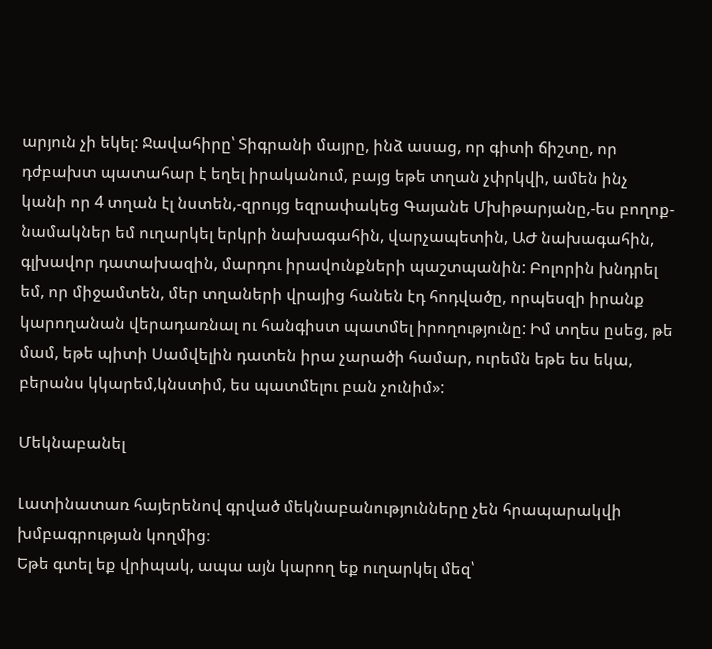արյուն չի եկել: Ջավահիրը՝ Տիգրանի մայրը, ինձ ասաց, որ գիտի ճիշտը, որ դժբախտ պատահար է եղել իրականում, բայց եթե տղան չփրկվի, ամեն ինչ կանի որ 4 տղան էլ նստեն,-զրույց եզրափակեց Գայանե Մխիթարյանը,-ես բողոք-նամակներ եմ ուղարկել երկրի նախագահին, վարչապետին, ԱԺ նախագահին, գլխավոր դատախազին, մարդու իրավունքների պաշտպանին: Բոլորին խնդրել եմ, որ միջամտեն, մեր տղաների վրայից հանեն էդ հոդվածը, որպեսզի իրանք կարողանան վերադառնալ ու հանգիստ պատմել իրողությունը: Իմ տղես ըսեց, թե մամ, եթե պիտի Սամվելին դատեն իրա չարածի համար, ուրեմն եթե ես եկա, բերանս կկարեմ,կնստիմ, ես պատմելու բան չունիմ»:

Մեկնաբանել

Լատինատառ հայերենով գրված մեկնաբանությունները չեն հրապարակվի խմբագրության կողմից։
Եթե գտել եք վրիպակ, ապա այն կարող եք ուղարկել մեզ՝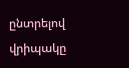ընտրելով վրիպակը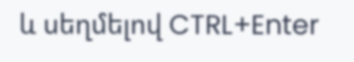և սեղմելով CTRL+Enter